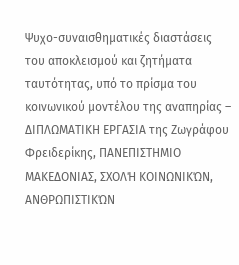Ψυχο-συναισθηματικές διαστάσεις του αποκλεισμού και ζητήματα ταυτότητας, υπό το πρίσμα του κοινωνικού μοντέλου της αναπηρίας – ΔΙΠΛΩΜΑΤΙΚΗ ΕΡΓΑΣΙΑ της Ζωγράφου Φρειδερίκης, ΠΑΝΕΠΙΣΤΗΜΙΟ ΜΑΚΕΔΟΝΙΑΣ, ΣΧΟΛΉ ΚΟΙΝΩΝΙΚΏΝ, ΑΝΘΡΩΠΙΣΤΙΚΏΝ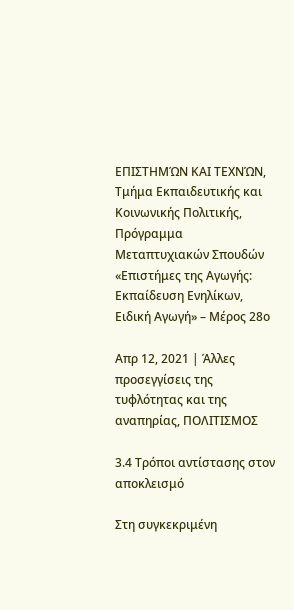ΕΠΙΣΤΗΜΏΝ ΚΑΙ ΤΕΧΝΏΝ, Τμήμα Εκπαιδευτικής και Κοινωνικής Πολιτικής, Πρόγραμμα Μεταπτυχιακών Σπουδών «Επιστήμες της Αγωγής: Εκπαίδευση Ενηλίκων, Ειδική Αγωγή» – Μέρος 28ο

Απρ 12, 2021 | Άλλες προσεγγίσεις της τυφλότητας και της αναπηρίας, ΠΟΛΙΤΙΣΜΟΣ

3.4 Τρόποι αντίστασης στον αποκλεισμό

Στη συγκεκριμένη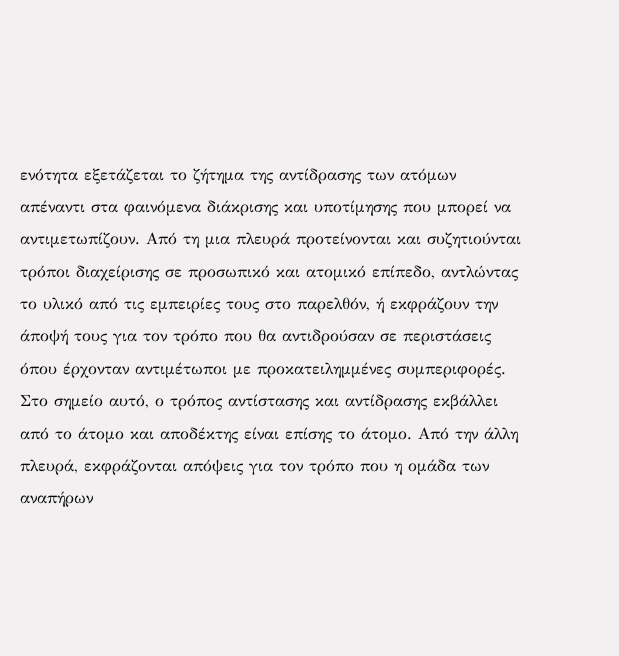ενότητα εξετάζεται το ζήτημα της αντίδρασης των ατόμων απέναντι στα φαινόμενα διάκρισης και υποτίμησης που μπορεί να αντιμετωπίζουν. Από τη μια πλευρά προτείνονται και συζητιούνται τρόποι διαχείρισης σε προσωπικό και ατομικό επίπεδο, αντλώντας το υλικό από τις εμπειρίες τους στο παρελθόν, ή εκφράζουν την άποψή τους για τον τρόπο που θα αντιδρούσαν σε περιστάσεις όπου έρχονταν αντιμέτωποι με προκατειλημμένες συμπεριφορές. Στο σημείο αυτό, ο τρόπος αντίστασης και αντίδρασης εκβάλλει από το άτομο και αποδέκτης είναι επίσης το άτομο. Από την άλλη πλευρά, εκφράζονται απόψεις για τον τρόπο που η ομάδα των αναπήρων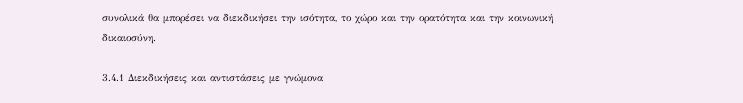συνολικά θα μπορέσει να διεκδικήσει την ισότητα, το χώρο και την ορατότητα και την κοινωνική δικαιοσύνη.

3.4.1 Διεκδικήσεις και αντιστάσεις με γνώμονα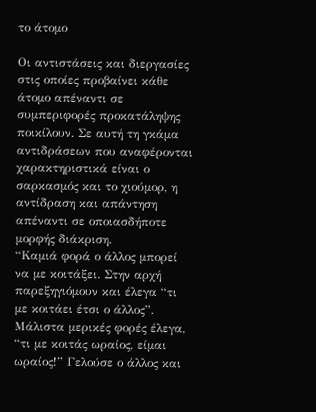το άτομο

Οι αντιστάσεις και διεργασίες στις οποίες προβαίνει κάθε άτομο απέναντι σε συμπεριφορές προκατάληψης ποικίλουν. Σε αυτή τη γκάμα αντιδράσεων που αναφέρονται χαρακτηριστικά είναι ο σαρκασμός και το χιούμορ, η αντίδραση και απάντηση απέναντι σε οποιασδήποτε μορφής διάκριση.
“Καμιά φορά ο άλλος μπορεί να με κοιτάξει. Στην αρχή παρεξηγιόμουν και έλεγα “τι με κοιτάει έτσι ο άλλος”. Μάλιστα μερικές φορές έλεγα, “τι με κοιτάς ωραίος, είμαι ωραίος!” Γελούσε ο άλλος και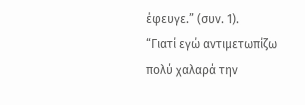έφευγε.” (συν. 1).
“Γιατί εγώ αντιμετωπίζω πολύ χαλαρά την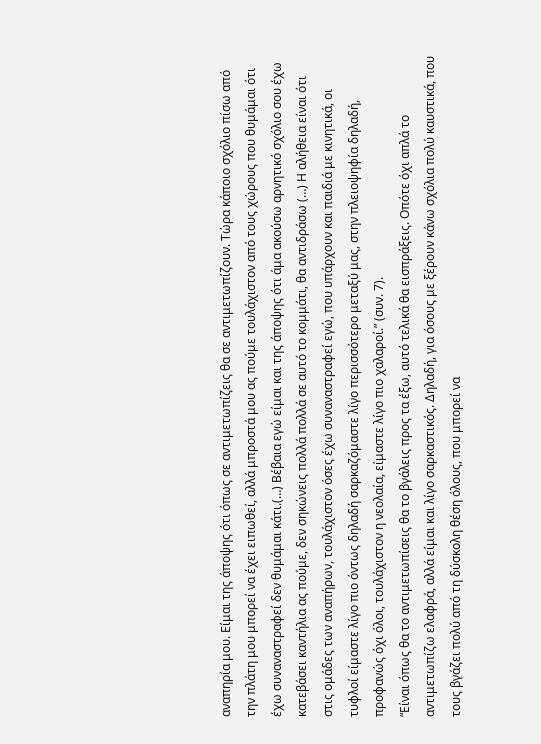αναπηρία μου. Είμαι της άποψης ότι όπως σε αντιμετωπίζεις θα σε αντιμετωπίζουν. Τώρα κάποιο σχόλιο πίσω από την πλάτη μου μπορεί να έχει ειπωθεί, αλλά μπροστά μου ας πούμε τουλάχιστον από τους χώρους που θυμάμαι ότι έχω συναναστραφεί δεν θυμάμαι κάτι.(…) Βέβαια εγώ είμαι και της άποψης ότι άμα ακούσω αρνητικό σχόλιο σου έχω κατεβάσει καντήλια ας πούμε, δεν σηκώνεις πολλά πολλά σε αυτό το κομμάτι, θα αντιδράσω (…) Η αλήθεια είναι ότι στις ομάδες των αναπήρων, τουλάχιστον όσες έχω συναναστραφεί εγώ, που υπάρχουν και παιδιά με κινητικά, οι τυφλοί είμαστε λίγο πιο όντως δηλαδή σαρκαζόμαστε λίγο περισσότερο μεταξύ μας, στην πλειοψηφία δηλαδή, προφανώς όχι όλοι, τουλάχιστον η νεολαία, είμαστε λίγο πιο χαλαροί.” (συν. 7).
“Είναι όπως θα το αντιμετωπίσεις θα το βγάλεις προς τα έξω, αυτό τελικά θα εισπράξεις. Οπότε όχι απλά το αντιμετωπίζω ελαφρά, αλλά είμαι και λίγο σαρκαστικός. Δηλαδή, για όσους με ξέρουν κάνω σχόλια πολύ καυστικά, που τους βγάζει πολύ από τη δύσκολη θέση όλους, που μπορεί να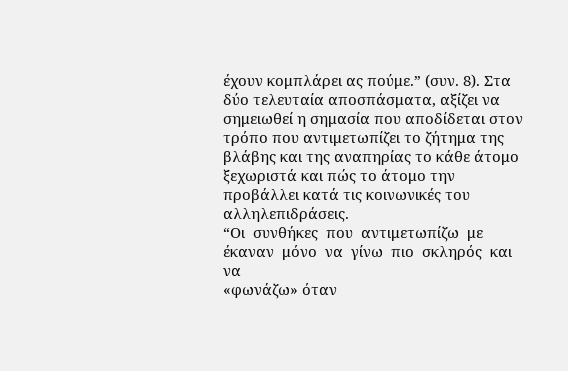έχουν κομπλάρει ας πούμε.” (συν. 8). Στα δύο τελευταία αποσπάσματα, αξίζει να σημειωθεί η σημασία που αποδίδεται στον τρόπο που αντιμετωπίζει το ζήτημα της βλάβης και της αναπηρίας το κάθε άτομο ξεχωριστά και πώς το άτομο την προβάλλει κατά τις κοινωνικές του αλληλεπιδράσεις.
“Οι  συνθήκες  που  αντιμετωπίζω  με  έκαναν  μόνο  να  γίνω  πιο  σκληρός  και  να
«φωνάζω» όταν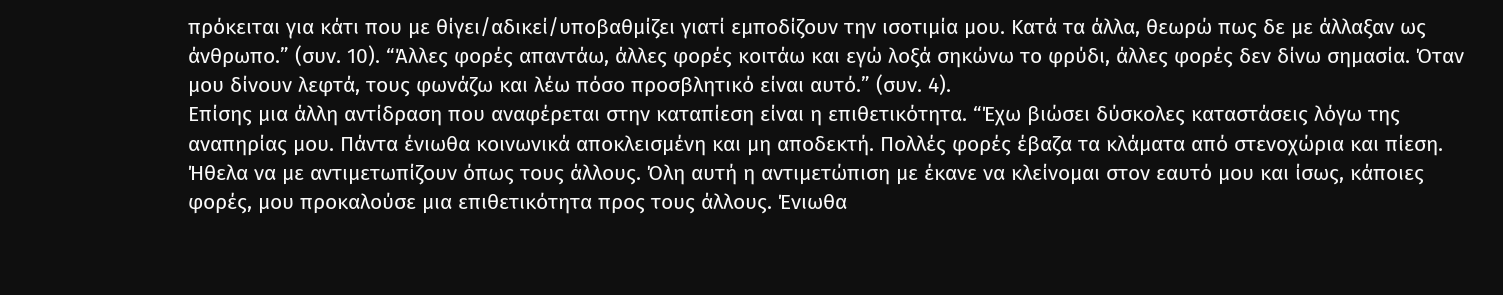πρόκειται για κάτι που με θίγει/αδικεί/υποβαθμίζει γιατί εμποδίζουν την ισοτιμία μου. Κατά τα άλλα, θεωρώ πως δε με άλλαξαν ως άνθρωπο.” (συν. 10). “Άλλες φορές απαντάω, άλλες φορές κοιτάω και εγώ λοξά σηκώνω το φρύδι, άλλες φορές δεν δίνω σημασία. Όταν μου δίνουν λεφτά, τους φωνάζω και λέω πόσο προσβλητικό είναι αυτό.” (συν. 4).
Επίσης μια άλλη αντίδραση που αναφέρεται στην καταπίεση είναι η επιθετικότητα. “Έχω βιώσει δύσκολες καταστάσεις λόγω της αναπηρίας μου. Πάντα ένιωθα κοινωνικά αποκλεισμένη και μη αποδεκτή. Πολλές φορές έβαζα τα κλάματα από στενοχώρια και πίεση. Ήθελα να με αντιμετωπίζουν όπως τους άλλους. Όλη αυτή η αντιμετώπιση με έκανε να κλείνομαι στον εαυτό μου και ίσως, κάποιες φορές, μου προκαλούσε μια επιθετικότητα προς τους άλλους. Ένιωθα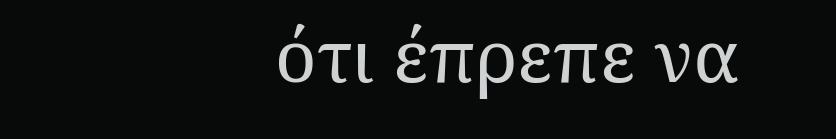ότι έπρεπε να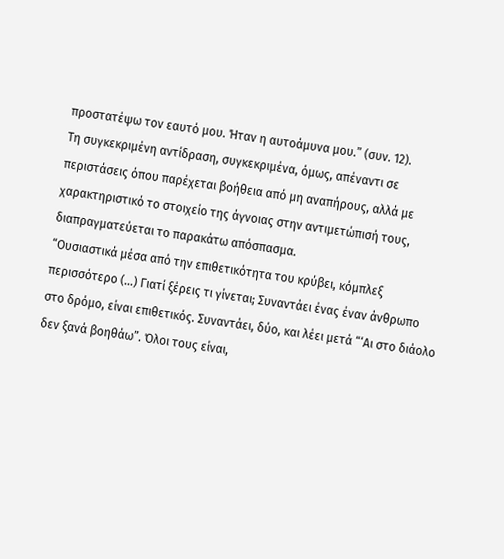προστατέψω τον εαυτό μου. Ήταν η αυτοάμυνα μου.” (συν. 12).
Τη συγκεκριμένη αντίδραση, συγκεκριμένα, όμως, απέναντι σε περιστάσεις όπου παρέχεται βοήθεια από μη αναπήρους, αλλά με χαρακτηριστικό το στοιχείο της άγνοιας στην αντιμετώπισή τους, διαπραγματεύεται το παρακάτω απόσπασμα.
“Ουσιαστικά μέσα από την επιθετικότητα του κρύβει, κόμπλεξ περισσότερο (…) Γιατί ξέρεις τι γίνεται; Συναντάει ένας έναν άνθρωπο στο δρόμο, είναι επιθετικός. Συναντάει, δύο, και λέει μετά “‘Αι στο διάολο δεν ξανά βοηθάω”. Όλοι τους είναι,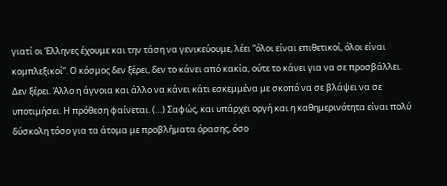γιατί οι Έλληνες έχουμε και την τάση να γενικεύουμε, λέει “όλοι είναι επιθετικοί, όλοι είναι κομπλεξικοί”. Ο κόσμος δεν ξέρει, δεν το κάνει από κακία, ούτε το κάνει για να σε προσβάλλει. Δεν ξέρει. Άλλο η άγνοια και άλλο να κάνει κάτι εσκεμμένα με σκοπό να σε βλάψει να σε υποτιμήσει. Η πρόθεση φαίνεται. (…) Σαφώς, και υπάρχει οργή και η καθημερινότητα είναι πολύ δύσκολη τόσο για τα άτομα με προβλήματα όρασης, όσο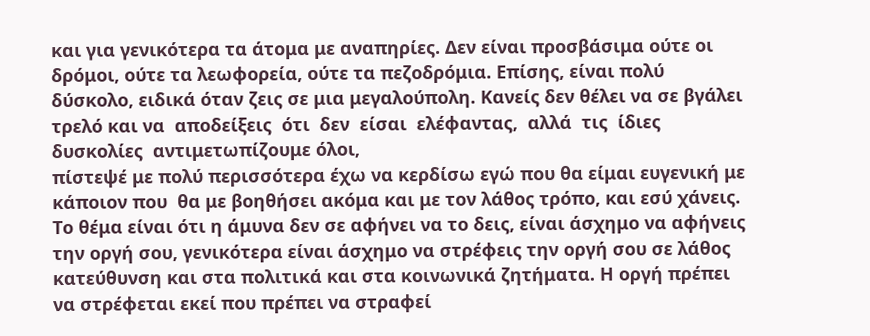και για γενικότερα τα άτομα με αναπηρίες. Δεν είναι προσβάσιμα ούτε οι δρόμοι, ούτε τα λεωφορεία, ούτε τα πεζοδρόμια. Επίσης, είναι πολύ δύσκολο, ειδικά όταν ζεις σε μια μεγαλούπολη. Κανείς δεν θέλει να σε βγάλει τρελό και να  αποδείξεις  ότι  δεν  είσαι  ελέφαντας,  αλλά  τις  ίδιες  δυσκολίες  αντιμετωπίζουμε όλοι,
πίστεψέ με πολύ περισσότερα έχω να κερδίσω εγώ που θα είμαι ευγενική με κάποιον που  θα με βοηθήσει ακόμα και με τον λάθος τρόπο, και εσύ χάνεις. Το θέμα είναι ότι η άμυνα δεν σε αφήνει να το δεις, είναι άσχημο να αφήνεις την οργή σου, γενικότερα είναι άσχημο να στρέφεις την οργή σου σε λάθος κατεύθυνση και στα πολιτικά και στα κοινωνικά ζητήματα. Η οργή πρέπει να στρέφεται εκεί που πρέπει να στραφεί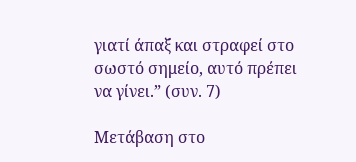γιατί άπαξ και στραφεί στο σωστό σημείο, αυτό πρέπει να γίνει.” (συν. 7)

Μετάβαση στο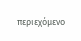περιεχόμενο